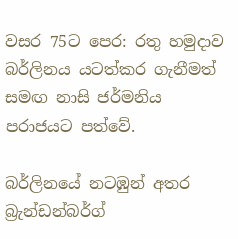වසර 75ට පෙර: රතු හමුදාව බර්ලිනය යටත්කර ගැනීමත් සමඟ නාසි ජර්මනිය පරාජයට පත්වේ.

බර්ලිනයේ නටඹුන් අතර බ්‍රැන්ඩන්බර්ග්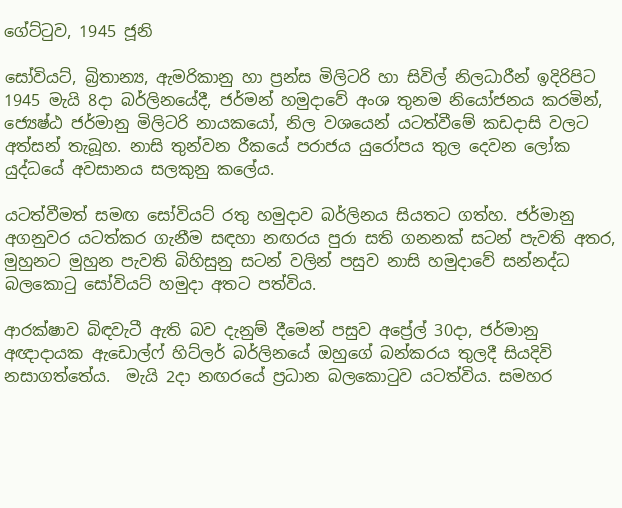ගේට්ටුව, 1945 ජූනි

සෝවියට්, බ්‍රිතාන්‍ය, ඇමරිකානු හා ප්‍රන්ස මිලිටරි හා සිවිල් නිලධාරීන් ඉදිරිපිට 1945 මැයි 8දා බර්ලිනයේදී, ජර්මන් හමුදාවේ අංශ තුනම නියෝජනය කරමින්, ජ්‍යෙෂ්ඨ ජර්මානු මිලිටරි නායකයෝ, නිල වශයෙන් යටත්වීමේ කඩදාසි වලට අත්සන් තැබූහ. නාසි තුන්වන රීකයේ පරාජය යුරෝපය තුල දෙවන ලෝක යුද්ධයේ අවසානය සලකුනු කලේය.

යටත්වීමත් සමඟ සෝවියට් රතු හමුදාව බර්ලිනය සියතට ගත්හ. ජර්මානු අගනුවර යටත්කර ගැනීම සඳහා නඟරය පුරා සති ගනනක් සටන් පැවති අතර, මුහුනට මුහුන පැවති බිහිසුනු සටන් වලින් පසුව නාසි හමුදාවේ සන්නද්ධ බලකොටු සෝවියට් හමුදා අතට පත්විය.

ආරක්ෂාව බිඳවැටී ඇති බව දැනුම් දීමෙන් පසුව අප්‍රේල් 30දා, ජර්මානු අඥාදායක ඇඩොල්ෆ් හිට්ලර් බර්ලිනයේ ඔහුගේ බන්කරය තුලදී සියදිවි නසාගත්තේය.  මැයි 2දා නඟරයේ ප්‍රධාන බලකොටුව යටත්විය. සමහර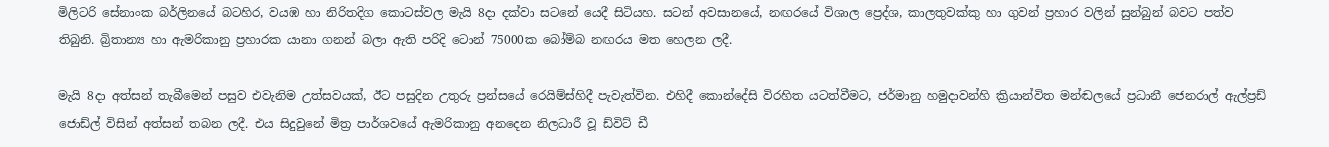මිලිටරි සේනාංක බර්ලිනයේ බටහිර, වයඹ හා නිරිතදිග කොටස්වල මැයි 8දා දක්වා සටනේ යෙදී සිටියහ. සටන් අවසානයේ, නඟරයේ විශාල ප්‍රෙද්ශ, කාලතුවක්කු හා ගුවන් ප්‍රහාර වලින් සුන්බුන් බවට පත්ව තිබුනි. බ්‍රිතාන්‍ය හා ඇමරිකානු ප්‍රහාරක යානා ගනන් බලා ඇති පරිදි ටොන් 75000ක බෝම්බ නඟරය මත හෙලන ලදී.

මැයි 8දා අත්සන් තැබීමෙන් පසුව එවැනිම උත්සවයක්, ඊට පසුදින උතුරු ප්‍රන්සයේ රෙයිම්ස්හිදී පැවැත්වින. එහිදී කොන්දේසි විරහිත යටත්වීමට, ජර්මානු හමුදාවන්හි ක්‍රියාන්විත මන්ඬලයේ ප්‍රධානී ජෙනරාල් ඇල්ප්‍රඩ් ජොඩ්ල් විසින් අත්සන් තබන ලදී. එය සිදුවුනේ මිත්‍ර පාර්ශවයේ ඇමරිකානු අනදෙන නිලධාරී වූ ඩ්විට් ඩී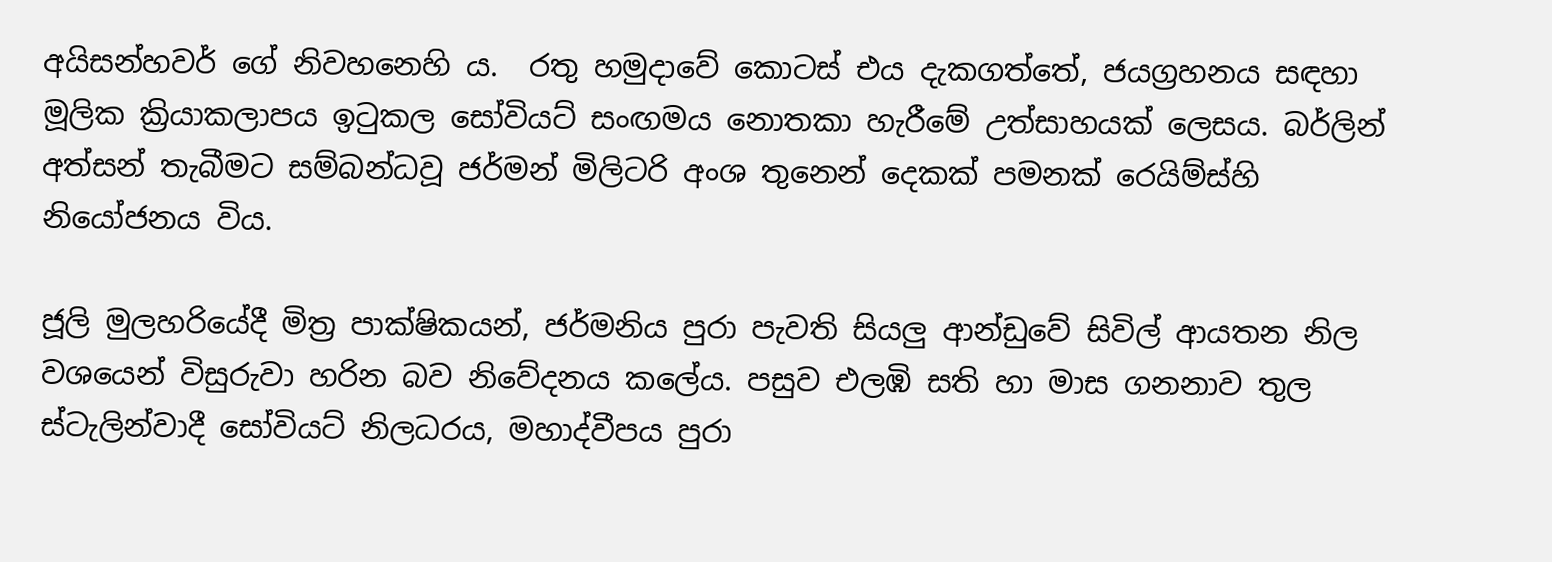අයිසන්හවර් ගේ නිවහනෙහි ය.  රතු හමුදාවේ කොටස් එය දැකගත්තේ, ජයග්‍රහනය සඳහා මූලික ක්‍රියාකලාපය ඉටුකල සෝවියට් සංඟමය නොතකා හැරීමේ උත්සාහයක් ලෙසය. බර්ලින් අත්සන් තැබීමට සම්බන්ධවූ ජර්මන් මිලිටරි අංශ තුනෙන් දෙකක් පමනක් රෙයිම්ස්හි නියෝජනය විය.

ජූලි මුලහරියේදී මිත්‍ර පාක්ෂිකයන්, ජර්මනිය පුරා පැවති සියලු ආන්ඩුවේ සිවිල් ආයතන නිල වශයෙන් විසුරුවා හරින බව නිවේදනය කලේය. පසුව එලඹි සති හා මාස ගනනාව තුල ස්ටැලින්වාදී සෝවියට් නිලධරය, මහාද්වීපය පුරා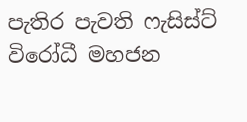පැතිර පැවති ෆැසිස්ට් විරෝධී මහජන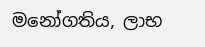මනෝගතිය, ලාභ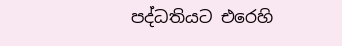පද්ධතියට එරෙහි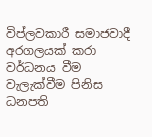විප්ලවකාරී සමාජවාදී අරගලයක් කරා වර්ධනය වීම වැලැක්වීම පිනිස ධනපති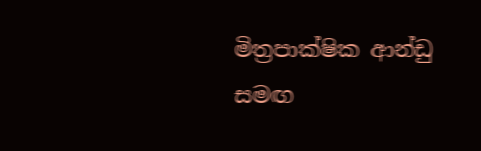මිත්‍රපාක්ෂික ආන්ඩු සමඟ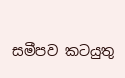සමීපව කටයුතු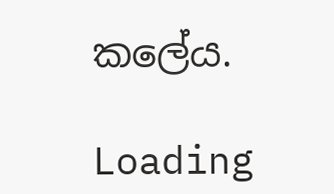කලේය.

Loading